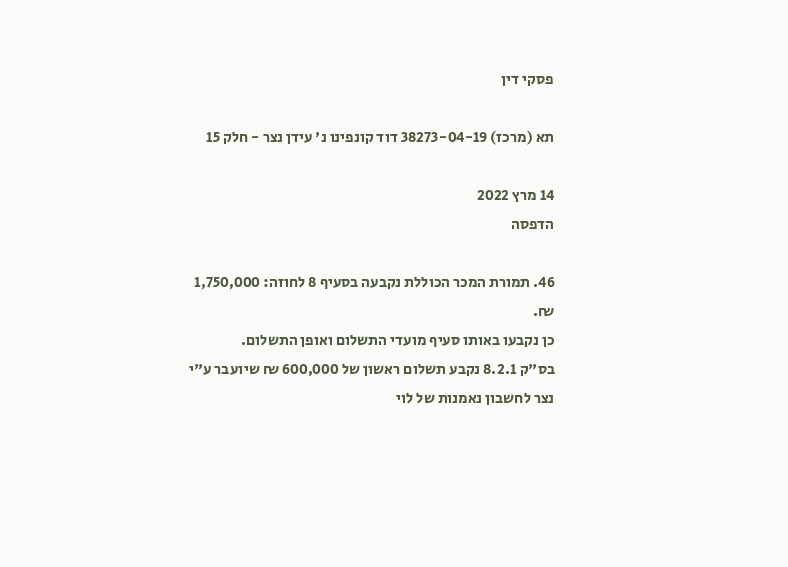פסקי דין

תא (מרכז) 38273-04-19 דוד קונפינו נ' עידן נצר - חלק 15

14 מרץ 2022
הדפסה

46. תמורת המכר הכוללת נקבעה בסעיף 8 לחוזה: 1,750,000 ₪.
כן נקבעו באותו סעיף מועדי התשלום ואופן התשלום.
בס"ק 8.2.1 נקבע תשלום ראשון של 600,000 ₪ שיועבר ע"י נצר לחשבון נאמנות של לוי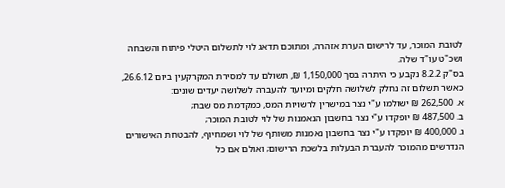לטובת המוכר, עד לרישום הערת אזהרה, ומתוכם תדאג לוי לתשלום היטלי פיתוח והשבחה ושכ"ט עו"ד שלה.
בס"ק 8.2.2 נקבע כי היתרה בסך 1,150,000 ₪, תשולם עד למסירת המקרקעין ביום 26.6.12, כאשר תשלום זה נחלק לשלושה חלקים ומיועד להעברה לשלושה יעדים שונים:
א. 262,500 ₪ ישולמו ע"י נצר במישרין לרשויות המס, כמקדמת מס שבח;
ב. 487,500 ₪ יופקדו ע"י נצר בחשבון הנאמנות של לוי לטובת המוכר;
ג. 400,000 ₪ יופקדו ע"י נצר בחשבון נאמנות משותף של לוי ושמחיוף, להבטחת האישורים הנדרשים מהמוכר להעברת הבעלות בלשכת הרישום; ואולם אם כל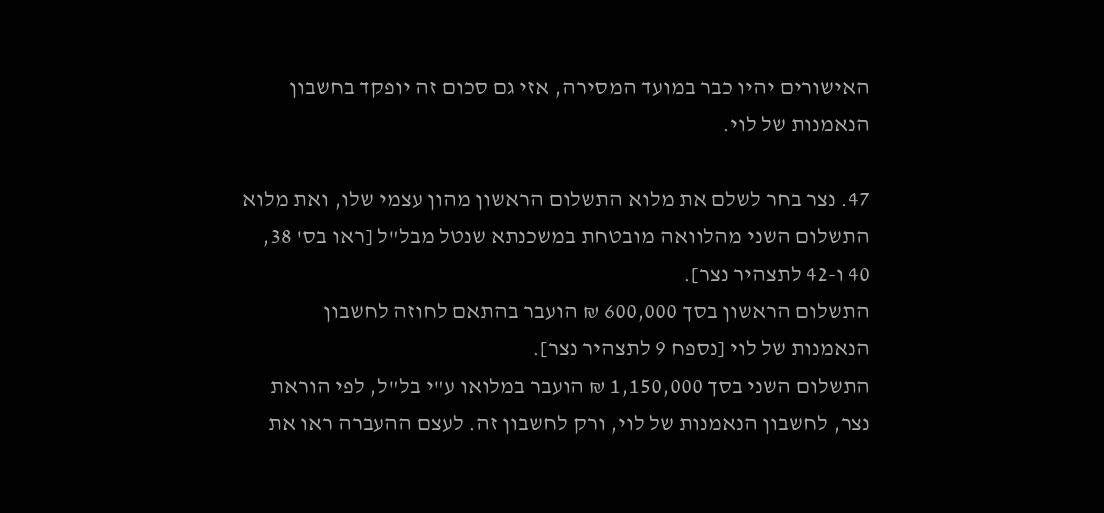האישורים יהיו כבר במועד המסירה, אזי גם סכום זה יופקד בחשבון הנאמנות של לוי.

47. נצר בחר לשלם את מלוא התשלום הראשון מהון עצמי שלו, ואת מלוא התשלום השני מהלוואה מובטחת במשכנתא שנטל מבל"ל [ראו בס' 38, 40 ו-42 לתצהיר נצר].
התשלום הראשון בסך 600,000 ₪ הועבר בהתאם לחוזה לחשבון הנאמנות של לוי [נספח 9 לתצהיר נצר].
התשלום השני בסך 1,150,000 ₪ הועבר במלואו ע"י בל"ל, לפי הוראת נצר, לחשבון הנאמנות של לוי, ורק לחשבון זה. לעצם ההעברה ראו את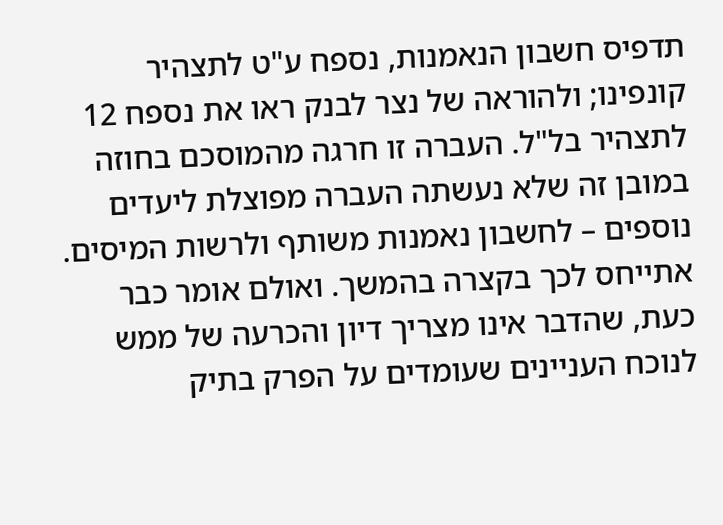תדפיס חשבון הנאמנות, נספח ע"ט לתצהיר קונפינו; ולהוראה של נצר לבנק ראו את נספח 12 לתצהיר בל"ל. העברה זו חרגה מהמוסכם בחוזה במובן זה שלא נעשתה העברה מפוצלת ליעדים נוספים – לחשבון נאמנות משותף ולרשות המיסים. אתייחס לכך בקצרה בהמשך. ואולם אומר כבר כעת, שהדבר אינו מצריך דיון והכרעה של ממש לנוכח העניינים שעומדים על הפרק בתיק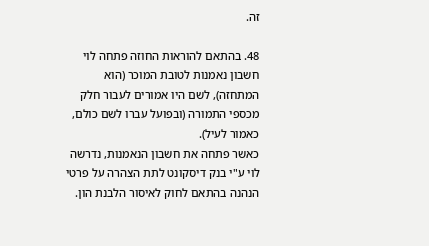זה.

48. בהתאם להוראות החוזה פתחה לוי חשבון נאמנות לטובת המוכר (הוא המתחזה), לשם היו אמורים לעבור חלק מכספי התמורה (ובפועל עברו לשם כולם, כאמור לעיל).
כאשר פתחה את חשבון הנאמנות, נדרשה לוי ע"י בנק דיסקונט לתת הצהרה על פרטי הנהנה בהתאם לחוק לאיסור הלבנת הון.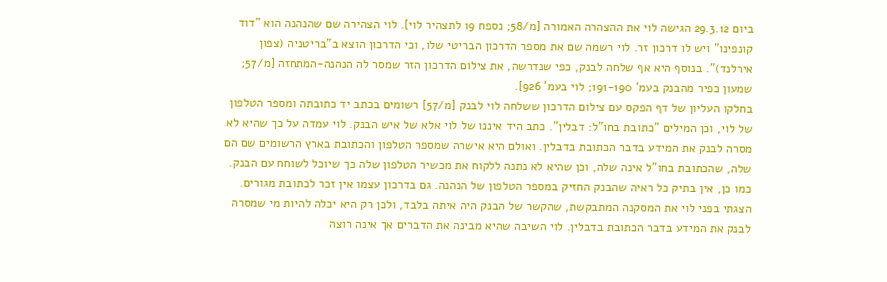ביום 29.3.12 הגישה לוי את ההצהרה האמורה [מ/58; נספח 19 לתצהיר לוי]. לוי הצהירה שם שהנהנה הוא "דוד קונפינו" ויש לו דרכון זר. לוי רשמה שם את מספר הדרכון הבריטי שלו, וכי הדרכון הוצא ב"בריטניה (צפון אירלנד)". בנוסף היא אף שלחה לבנק, כפי שנדרשה, את צילום הדרכון הזר שמסר לה הנהנה-המתחזה [מ/57; שמעון כפיר מהבנק בעמ' 191-190; לוי בעמ' 926].
בחלקו העליון של דף הפקס עם צילום הדרכון ששלחה לוי לבנק [מ/57] רשומים בכתב יד כתובתה ומספר הטלפון של לוי, וכן המילים "כתובת בחו"ל: דבלין". כתב היד איננו של לוי אלא של איש הבנק. לוי עמדה על כך שהיא לא מסרה לבנק את המידע בדבר הכתובת בדבלין. ואולם היא אישרה שמספר הטלפון והכתובת בארץ הרשומים שם הם שלה, שהכתובת בחו"ל אינה שלה, וכן שהיא לא נתנה ללקוח את מכשיר הטלפון שלה כך שיוכל לשוחח עם הבנק. כמו כן, אין בתיק כל ראיה שהבנק החזיק במספר הטלפון של הנהנה. גם בדרכון עצמו אין זכר לכתובת מגורים. הצגתי בפני לוי את המסקנה המתבקשת, שהקשר של הבנק היה איתה בלבד, ולכן רק היא יכלה להיות מי שמסרה לבנק את המידע בדבר הכתובת בדבלין. לוי השיבה שהיא מבינה את הדברים אך אינה רוצה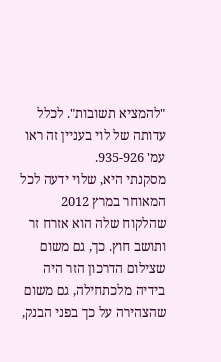"להמציא תשובות". לכלל עדותה של לוי בעניין זה ראו עמ' 935-926.
מסקנתי היא, שלוי ידעה לכל המאוחר במרץ 2012 שהלקוח שלה הוא אזרח זר ותושב חוץ. כך, גם משום שצילום הדרכון הזר היה בידיה מלכתחילה, גם משום שהצהירה על כך בפני הבנק,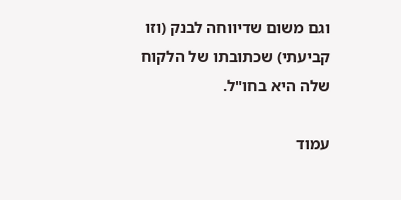וגם משום שדיווחה לבנק (וזו קביעתי) שכתובתו של הלקוח שלה היא בחו"ל.

עמוד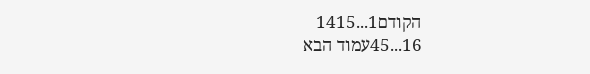הקודם1...1415
16...45עמוד הבא